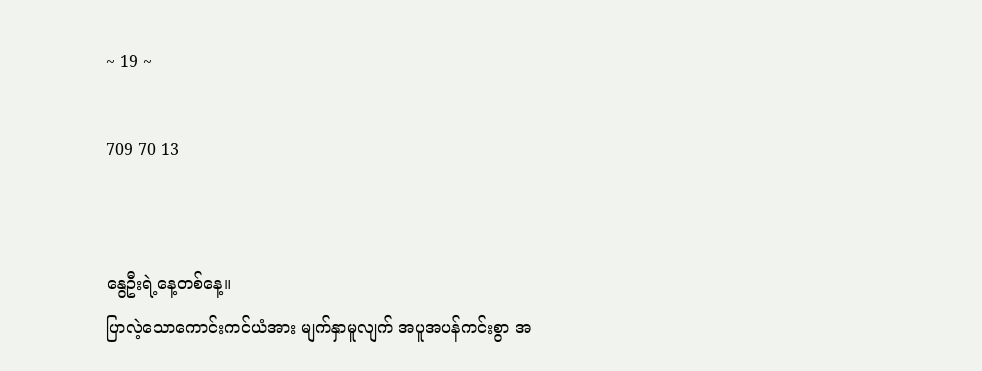~ 19 ~

709 70 13


နွေဦးရဲ့နေ့တစ်နေ့။
ပြာလဲ့သောကောင်းကင်ယံအား မျက်နှာမူလျက် အပူအပန်ကင်းစွာ အ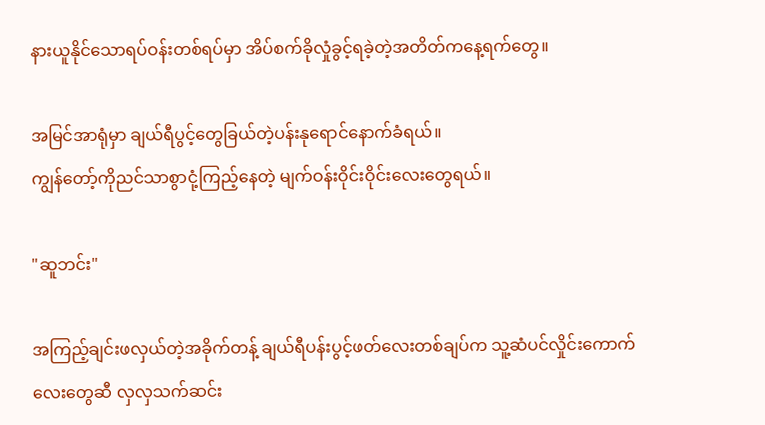နားယူနိုင်သောရပ်ဝန်းတစ်ရပ်မှာ အိပ်စက်ခိုလှုံခွင့်ရခဲ့တဲ့အတိတ်ကနေ့ရက်တွေ။

အမြင်အာရုံမှာ ချယ်ရီပွင့်တွေခြယ်တဲ့ပန်းနုရောင်နောက်ခံရယ်။
ကျွန်တော့်ကိုညင်သာစွာငုံ့ကြည့်နေတဲ့ မျက်ဝန်းဝိုင်းဝိုင်းလေးတွေရယ်။

"ဆူဘင်း"

အကြည့်ချင်းဖလှယ်တဲ့အခိုက်တန့် ချယ်ရီပန်းပွင့်ဖတ်လေးတစ်ချပ်က သူ့ဆံပင်လှိုင်းကောက်လေးတွေဆီ လှလှသက်ဆင်း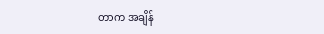တာက အချိန်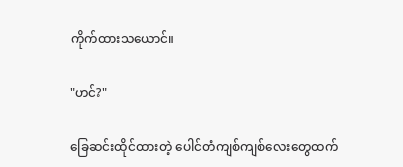ကိုက်ထားသယောင်။

"ဟင်?"

ခြေဆင်းထိုင်ထားတဲ့ ပေါင်တံကျစ်ကျစ်လေးတွေထက်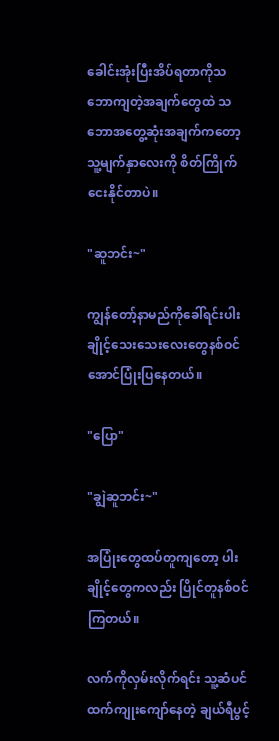ခေါင်းအုံးပြီးအိပ်ရတာကိုသဘောကျတဲ့အချက်တွေထဲ သဘောအတွေ့ဆုံးအချက်ကတော့ သူ့မျက်နှာလေးကို စိတ်ကြိုက်ငေးနိုင်တာပဲ။

"ဆူဘင်း~"

ကျွန်တော့်နာမည်ကိုခေါ်ရင်းပါးချိုင့်သေးသေးလေးတွေနစ်ဝင်အောင်ပြုံးပြနေတယ်။

"ပြော"

"ချွဲဆူဘင်း~"

အပြုံးတွေထပ်တူကျတော့ ပါးချိုင့်တွေကလည်း ပြိုင်တူနစ်ဝင်ကြတယ်။

လက်ကိုလှမ်းလိုက်ရင်း သူ့ဆံပင်ထက်ကျုးကျော်နေတဲ့ ချယ်ရီပွင့်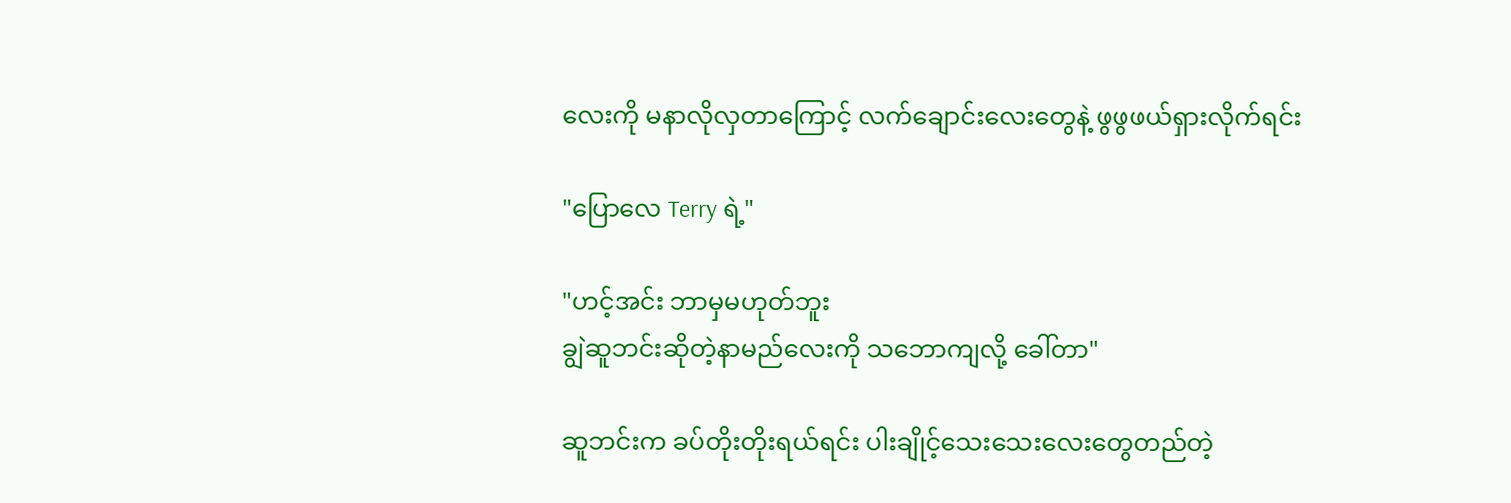လေးကို မနာလိုလှတာကြောင့် လက်ချောင်းလေးတွေနဲ့ ဖွဖွဖယ်ရှားလိုက်ရင်း

"ပြောလေ Terry ရဲ့"

"ဟင့်အင်း ဘာမှမဟုတ်ဘူး
ချွဲဆူဘင်းဆိုတဲ့နာမည်လေးကို သဘောကျလို့ ခေါ်တာ"

ဆူဘင်းက ခပ်တိုးတိုးရယ်ရင်း ပါးချိုင့်သေးသေးလေးတွေတည်တဲ့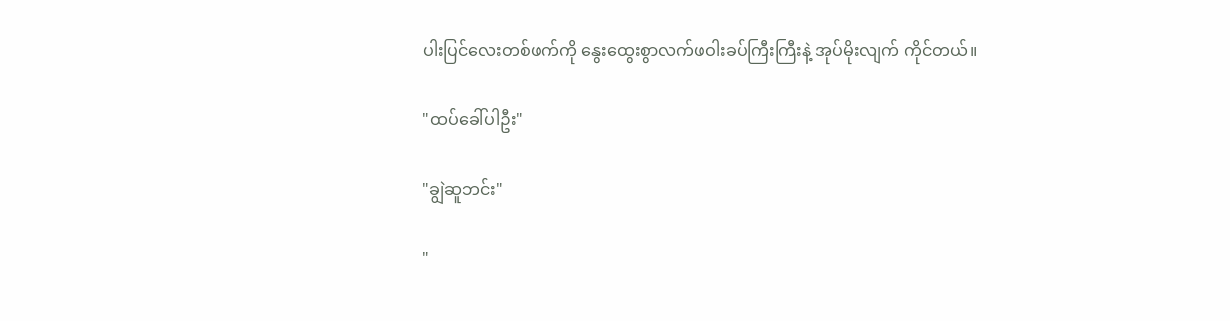ပါးပြင်လေးတစ်ဖက်ကို နွေးထွေးစွာလက်ဖဝါးခပ်ကြီးကြီးနဲ့ အုပ်မိုးလျက် ကိုင်တယ်။

"ထပ်ခေါ်ပါဦး"

"ချွဲဆူဘင်း"

"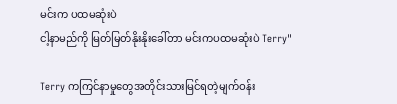မင်းက ပထမဆုံးပဲ
ငါ့နာမည်ကို မြတ်မြတ်နိုးနိုးခေါ်တာ မင်းကပထမဆုံးပဲ Terry"

Terry ကကြင်နာမှုတွေအတိုင်းသားမြင်ရတဲ့မျက်ဝန်း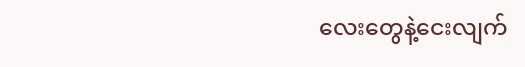လေးတွေနဲ့ငေးလျက်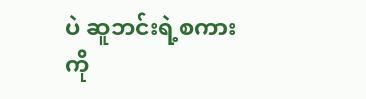ပဲ ဆူဘင်းရဲ့စကားကို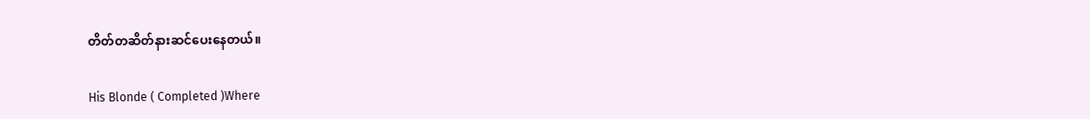တိတ်တဆိတ်နားဆင်ပေးနေတယ်။

His Blonde ( Completed )Where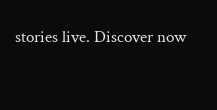stories live. Discover now